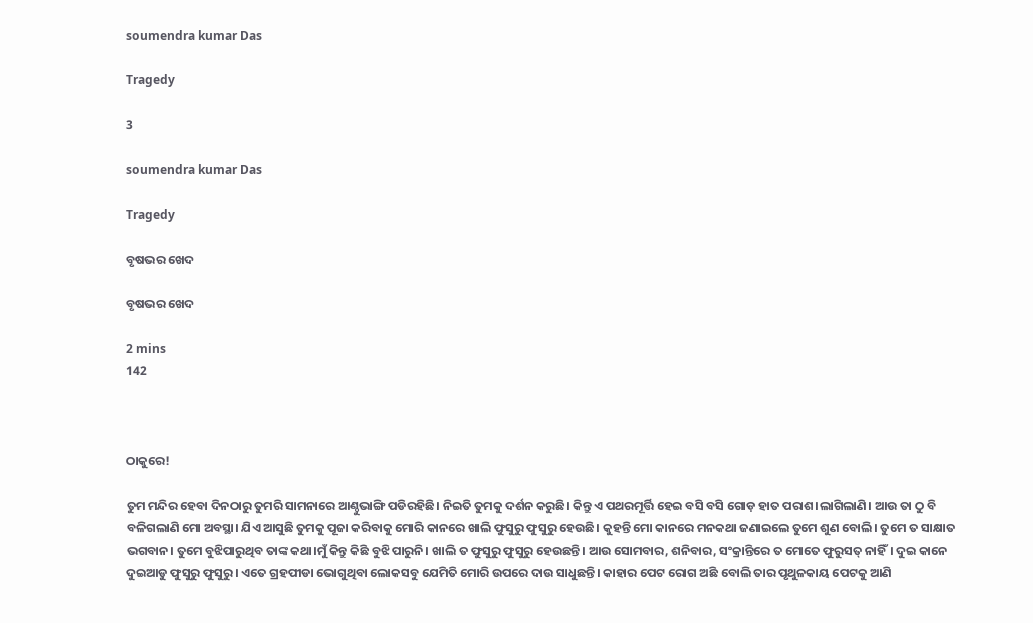soumendra kumar Das

Tragedy

3

soumendra kumar Das

Tragedy

ବୃଷଭର ଖେଦ

ବୃଷଭର ଖେଦ

2 mins
142



ଠାକୁରେ!

ତୁମ ମନ୍ଦିର ହେବା ଦିନଠାରୁ ତୁମରି ସାମନାରେ ଆଣ୍ଠୁଭାଙ୍ଗି ପଡିରହିଛି। ନିଇତି ତୁମକୁ ଦର୍ଶନ କରୁଛି। କିନ୍ତୁ ଏ ପଥରମୂର୍ତ୍ତି ହେଇ ବସି ବସି ଗୋଡ଼ ହାତ ପରାଶ।ଲାଗିଲାଣି। ଆଉ ତା ଠୁ ବି ବଳିଗଲାଣି ମୋ ଅବସ୍ଥା। ଯିଏ ଆସୁଛି ତୁମକୁ ପୂଜା କରିବାକୁ ମୋରି କାନରେ ଖାଲି ଫୁସୁରୁ ଫୁସୁରୁ ହେଉଛି। କୁହନ୍ତି ମୋ କାନରେ ମନକଥା ଜଣାଇଲେ ତୁମେ ଶୁଣ ବୋଲି। ତୁମେ ତ ସାକ୍ଷାତ ଭଗବାନ। ତୁମେ ବୁଝିପାରୁଥିବ ତାଙ୍କ କଥା।ମୁଁ କିନ୍ତୁ କିଛି ବୁଝି ପାରୁନି। ଖାଲି ତ ଫୁସୁରୁ ଫୁସୁରୁ ହେଉଛନ୍ତି। ଆଉ ସୋମବାର, ଶନିବାର, ସଂକ୍ରାନ୍ତିରେ ତ ମୋତେ ଫୁରୁସତ୍ ନାହିଁ। ଦୁଇ କାନେ ଦୁଇଆଡୁ ଫୁସୁରୁ ଫୁସୁରୁ। ଏତେ ଗ୍ରହପୀଡା ଭୋଗୁଥିବା ଲୋକସବୁ ଯେମିତି ମୋରି ଉପରେ ଦାଉ ସାଧୁଛନ୍ତି। କାହାର ପେଟ ରୋଗ ଅଛି ବୋଲି ତାର ପୃଥୁଳକାୟ ପେଟକୁ ଆଣି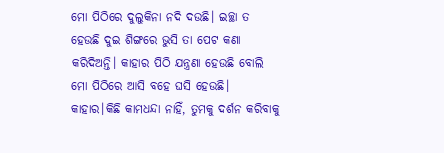ମୋ ପିଠିରେ ଦୁଲୁକିନା ନଦି ଦଉଛି। ଇଚ୍ଛା ତ ହେଉଛି ଦୁଇ ଶିଙ୍ଗରେ ଭୁସି ତା ପେଟ କଣା କରିଦିଅନ୍ତି। କାହାର ପିଠି ଯନ୍ତ୍ରଣା ହେଉଛି ବୋଲି ମୋ ପିଠିରେ ଆସି ବହେ ଘସି ହେଉଛି। କାହାର।କିଛି କାମଧନ୍ଦା ନାହିଁ, ତୁମକୁ ଦର୍ଶନ କରିବାକୁ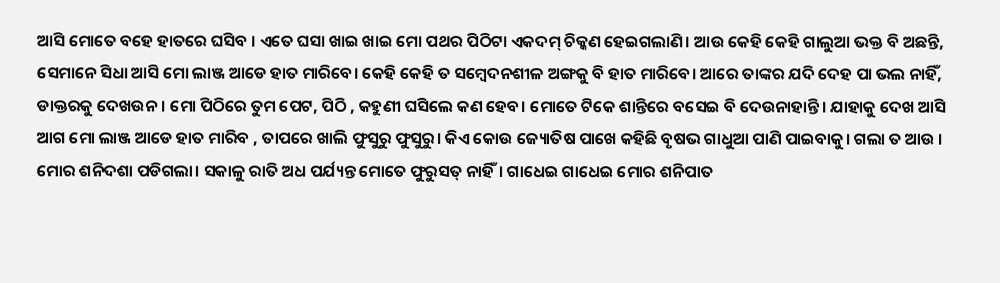ଆସି ମୋତେ ବହେ ହାତରେ ଘସିବ । ଏତେ ଘସା ଖାଇ ଖାଇ ମୋ ପଥର ପିଠିଟା ଏକଦମ୍ ଚିକ୍କଣ ହେଇଗଲାଣି। ଆଉ କେହି କେହି ଗାଲୁଆ ଭକ୍ତ ବି ଅଛନ୍ତି, ସେମାନେ ସିଧା ଆସି ମୋ ଲାଞ୍ଜ ଆଡେ ହାତ ମାରିବେ। କେହି କେହି ତ ସମ୍ବେଦନଶୀଳ ଅଙ୍ଗକୁ ବି ହାତ ମାରିବେ। ଆରେ ତାଙ୍କର ଯଦି ଦେହ ପା ଭଲ ନାହିଁ, ଡାକ୍ତରକୁ ଦେଖଉନ। ମୋ ପିଠିରେ ତୁମ ପେଟ, ପିଠି , କହୁଣୀ ଘସିଲେ କଣ ହେବ। ମୋତେ ଟିକେ ଶାନ୍ତିରେ ବସେଇ ବି ଦେଉନାହାନ୍ତି। ଯାହାକୁ ଦେଖ ଆସି ଆଗ ମୋ ଲାଞ୍ଜ ଆଡେ ହାତ ମାରିବ , ତାପରେ ଖାଲି ଫୁସୁରୁ ଫୁସୁରୁ। କିଏ କୋଉ ଜ୍ୟୋତିଷ ପାଖେ କହିଛି ବୃଷଭ ଗାଧୁଆ ପାଣି ପାଇବାକୁ। ଗଲା ତ ଆଉ । ମୋର ଶନିଦଶା ପଡିଗଲା। ସକାଳୁ ରାତି ଅଧ ପର୍ଯ୍ୟନ୍ତ ମୋତେ ଫୁରୁସତ୍ ନାହିଁ। ଗାଧେଇ ଗାଧେଇ ମୋର ଶନିପାତ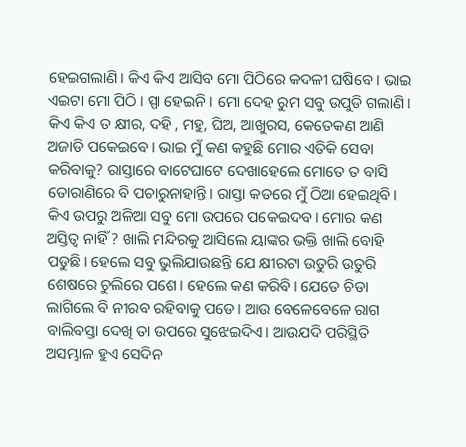ହେଇଗଲାଣି। କିଏ କିଏ ଆସିବ ମୋ ପିଠିରେ କଦଳୀ ଘଷିବେ । ଭାଇ ଏଇଟା ମୋ ପିଠି । ସ୍ପା ହେଇନି । ମୋ ଦେହ ରୁମ ସବୁ ଉପୁଡି ଗଲାଣି। କିଏ କିଏ ତ କ୍ଷୀର, ଦହି , ମହୁ, ଘିଅ, ଆଖୁରସ, କେତେକଣ ଆଣି ଅଜାଡି ପକେଇବେ। ଭାଇ ମୁଁ କଣ କହୁଛି ମୋର ଏତିକି ସେବା କରିବାକୁ? ରାସ୍ତାରେ ବାଟେଘାଟେ ଦେଖାହେଲେ ମୋତେ ତ ବାସି ତୋରାଣିରେ ବି ପଚାରୁନାହାନ୍ତି। ରାସ୍ତା କଡରେ ମୁଁ ଠିଆ ହେଇଥିବି। କିଏ ଉପରୁ ଅଳିଆ ସବୁ ମୋ ଉପରେ ପକେଇଦବ। ମୋର କଣ ଅସ୍ତିତ୍ଵ ନାହିଁ ? ଖାଲି ମନ୍ଦିରକୁ ଆସିଲେ ୟାଙ୍କର ଭକ୍ତି ଖାଲି ବୋହି ପଡୁଛି। ହେଲେ ସବୁ ଭୁଲିଯାଉଛନ୍ତି ଯେ କ୍ଷୀରଟା ଉତୁରି ଉତୁରି ଶେଷରେ ଚୁଲିରେ ପଶେ। ହେଲେ କଣ କରିବି। ଯେତେ ଚିଡା ଲାଗିଲେ ବି ନୀରବ ରହିବାକୁ ପଡେ। ଆଉ ବେଳେବେଳେ ରାଗ ବାଲିବସ୍ତା ଦେଖି ତା ଉପରେ ସୁଝେଇଦିଏ। ଆଉଯଦି ପରିସ୍ଥିତି ଅସମ୍ଭାଳ ହୁଏ ସେଦିନ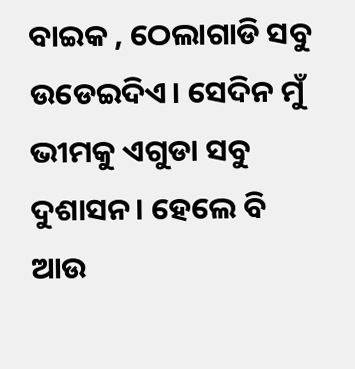ବାଇକ , ଠେଲାଗାଡି ସବୁ ଉଡେଇଦିଏ। ସେଦିନ ମୁଁ ଭୀମକୁ ଏଗୁଡା ସବୁ ଦୁଶାସନ। ହେଲେ ବି ଆଉ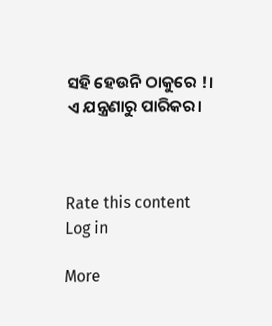ସହି ହେଉନି ଠାକୁରେ !। ଏ ଯନ୍ତ୍ରଣାରୁ ପାରିକର।



Rate this content
Log in

More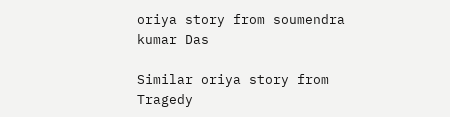oriya story from soumendra kumar Das

Similar oriya story from Tragedy